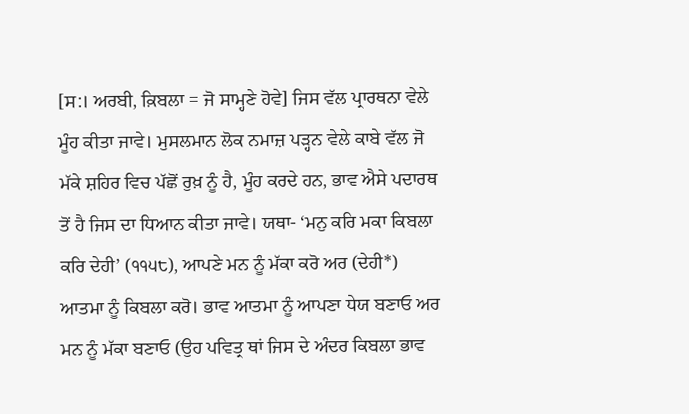[ਸ:। ਅਰਬੀ, ਕ਼ਿਬਲਾ = ਜੋ ਸਾਮ੍ਹਣੇ ਹੋਵੇ] ਜਿਸ ਵੱਲ ਪ੍ਰਾਰਥਨਾ ਵੇਲੇ ਮੂੰਹ ਕੀਤਾ ਜਾਵੇ। ਮੁਸਲਮਾਨ ਲੋਕ ਨਮਾਜ਼ ਪੜ੍ਹਨ ਵੇਲੇ ਕਾਬੇ ਵੱਲ ਜੋ ਮੱਕੇ ਸ਼ਹਿਰ ਵਿਚ ਪੱਛੋਂ ਰੁਖ਼ ਨੂੰ ਹੈ, ਮੂੰਹ ਕਰਦੇ ਹਨ, ਭਾਵ ਐਸੇ ਪਦਾਰਥ ਤੋਂ ਹੈ ਜਿਸ ਦਾ ਧਿਆਨ ਕੀਤਾ ਜਾਵੇ। ਯਥਾ- ‘ਮਨੁ ਕਰਿ ਮਕਾ ਕਿਬਲਾ ਕਰਿ ਦੇਹੀ’ (੧੧੫੮), ਆਪਣੇ ਮਨ ਨੂੰ ਮੱਕਾ ਕਰੋ ਅਰ (ਦੇਹੀ*) ਆਤਮਾ ਨੂੰ ਕਿਬਲਾ ਕਰੋ। ਭਾਵ ਆਤਮਾ ਨੂੰ ਆਪਣਾ ਧੇਯ ਬਣਾਓ ਅਰ ਮਨ ਨੂੰ ਮੱਕਾ ਬਣਾਓ (ਉਹ ਪਵਿਤ੍ਰ ਥਾਂ ਜਿਸ ਦੇ ਅੰਦਰ ਕਿਬਲਾ ਭਾਵ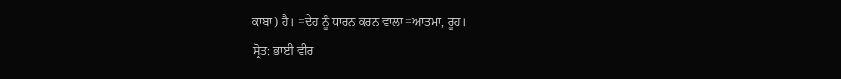ਕਾਬਾ) ਹੈ। =ਦੇਹ ਨੂੰ ਧਾਰਨ ਕਰਨ ਵਾਲਾ=ਆਤਮਾ, ਰੂਹ।
ਸ੍ਰੋਤ: ਭਾਈ ਵੀਰ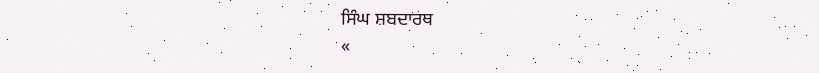ਸਿੰਘ ਸ਼ਬਦਾਰਥ
«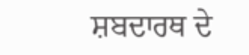ਸ਼ਬਦਾਰਥ ਦੇ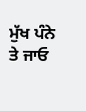ਮੁੱਖ ਪੰਨੇ ਤੇ ਜਾਓ